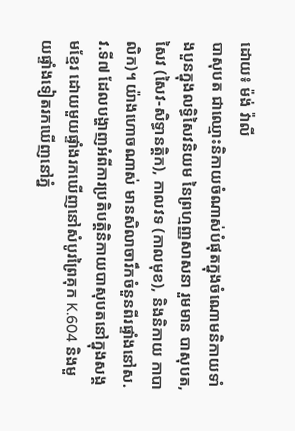ដោយ៖ ម៉ង់ វ៉ាលី
បាសុបត ជាឈ្មោះនិកាយចំណាស់បំផុតក្នុងចំណោមនិកាយទាំងបួនក្នុងលទ្ធិសៃវនិយម នៃព្រហ្មញ្ញសាសនា រួមមាន បាសុបត, សៃវ (សៃវ-សិទ្ធានត្តិក), កាលវទ (កាលមុខ), និងនិកាយ កាបាលិក)។ យ៉ាងហោចណាស់ មានសិលាចារឹកចំនួនពីរផ្ទាំងនៅស.វ.ទី៧ ដែលបង្ហាញអំពីការប្រតិបត្តិនិកាយបាសុបតនៅក្នុងសង្គមខ្មែរ ដោយមួយផ្ទាំងរកឃើញនៅសំបូរព្រៃគុក K.604 និងមួយផ្ទាំងទៀតរកឃើញនៅភ្នំ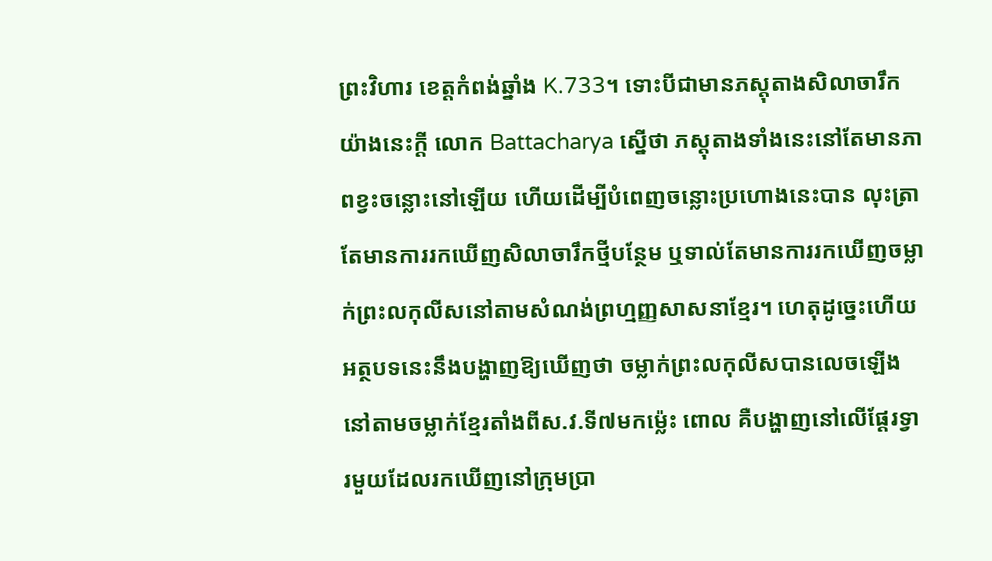ព្រះវិហារ ខេត្តកំពង់ឆ្នាំង K.733។ ទោះបីជាមានភស្តុតាងសិលាចារឹកយ៉ាងនេះក្តី លោក Battacharya ស្នើថា ភស្តុតាងទាំងនេះនៅតែមានភាពខ្វះចន្លោះនៅឡើយ ហើយដើម្បីបំពេញចន្លោះប្រហោងនេះបាន លុះត្រាតែមានការរកឃើញសិលាចារឹកថ្មីបន្ថែម ឬទាល់តែមានការរកឃើញចម្លាក់ព្រះលកុលីសនៅតាមសំណង់ព្រហ្មញ្ញសាសនាខ្មែរ។ ហេតុដូច្នេះហើយ អត្ថបទនេះនឹងបង្ហាញឱ្យឃើញថា ចម្លាក់ព្រះលកុលីសបានលេចឡើងនៅតាមចម្លាក់ខ្មែរតាំងពីស.វ.ទី៧មកម្ល៉េះ ពោល គឺបង្ហាញនៅលើផ្តែរទ្វារមួយដែលរកឃើញនៅក្រុមប្រា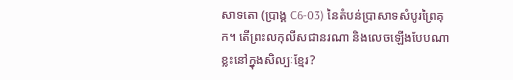សាទតោ (ប្រាង្គ C6-03) នៃតំបន់ប្រាសាទសំបូរព្រៃគុក។ តើព្រះលកុលីសជានរណា និងលេចឡើងបែបណាខ្លះនៅក្នុងសិល្បៈខ្មែរ?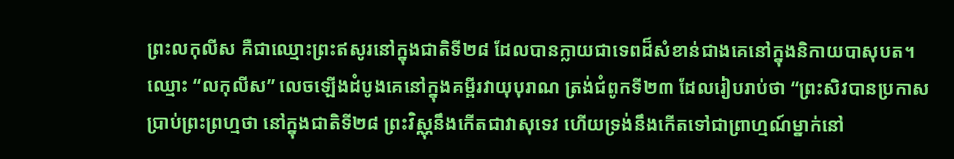ព្រះលកុលីស គឺជាឈ្មោះព្រះឥសូរនៅក្នុងជាតិទី២៨ ដែលបានក្លាយជាទេពដ៏សំខាន់ជាងគេនៅក្នុងនិកាយបាសុបត។ ឈ្មោះ “លកុលីស” លេចឡើងដំបូងគេនៅក្នុងគម្ពីរវាយុបុរាណ ត្រង់ជំពូកទី២៣ ដែលរៀបរាប់ថា “ព្រះសិវបានប្រកាសប្រាប់ព្រះព្រហ្មថា នៅក្នុងជាតិទី២៨ ព្រះវិស្ណុនឹងកើតជាវាសុទេវ ហើយទ្រង់នឹងកើតទៅជាព្រាហ្មណ៍ម្នាក់នៅ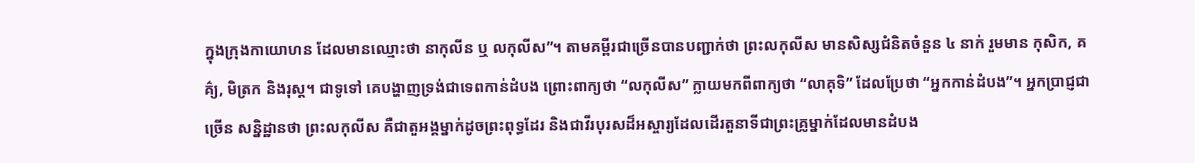ក្នុងក្រុងកាយោហន ដែលមានឈ្មោះថា នាកុលីន ឬ លកុលីស”។ តាមគម្ពីរជាច្រើនបានបញ្ជាក់ថា ព្រះលកុលីស មានសិស្សជំនិតចំនួន ៤ នាក់ រួមមាន កុសិក, គគ៌្យ, មិត្រក និងរុស្ត។ ជាទូទៅ គេបង្ហាញទ្រង់ជាទេពកាន់ដំបង ព្រោះពាក្យថា “លកុលីស” ក្លាយមកពីពាក្យថា “លាគុទិ” ដែលប្រែថា “អ្នកកាន់ដំបង”។ អ្នកប្រាជ្ញជាច្រើន សន្និដ្ឋានថា ព្រះលកុលីស គឺជាតួអង្គម្នាក់ដូចព្រះពុទ្ធដែរ និងជាវីរបុរសដ៏អស្ចារ្យដែលដើរតួនាទីជាព្រះគ្រូម្នាក់ដែលមានដំបង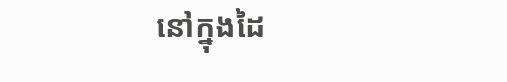នៅក្នុងដៃ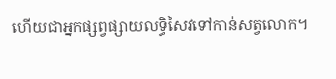ហើយជាអ្នកផ្សព្វផ្សាយលទ្ធិសៃវទៅកាន់សត្វលោក។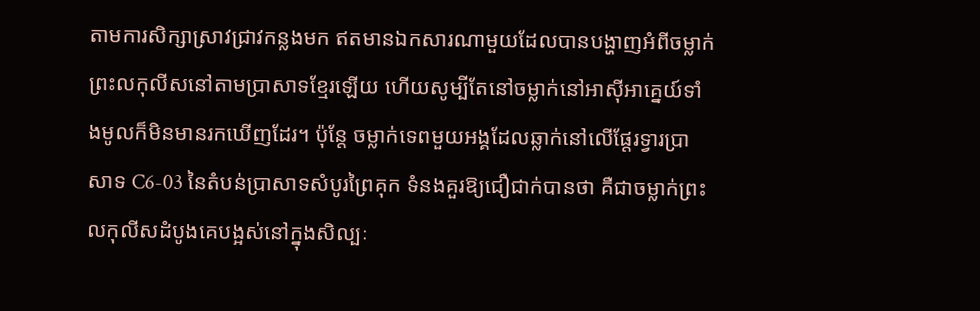តាមការសិក្សាស្រាវជ្រាវកន្លងមក ឥតមានឯកសារណាមួយដែលបានបង្ហាញអំពីចម្លាក់ព្រះលកុលីសនៅតាមប្រាសាទខ្មែរឡើយ ហើយសូម្បីតែនៅចម្លាក់នៅអាស៊ីអាគ្នេយ៍ទាំងមូលក៏មិនមានរកឃើញដែរ។ ប៉ុន្តែ ចម្លាក់ទេពមួយអង្គដែលឆ្លាក់នៅលើផ្តែរទ្វារប្រាសាទ C6-03 នៃតំបន់ប្រាសាទសំបូរព្រៃគុក ទំនងគួរឱ្យជឿជាក់បានថា គឺជាចម្លាក់ព្រះលកុលីសដំបូងគេបង្អស់នៅក្នុងសិល្បៈ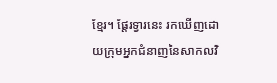ខ្មែរ។ ផ្តែរទ្វារនេះ រកឃើញដោយក្រុមអ្នកជំនាញនៃសាកលវិ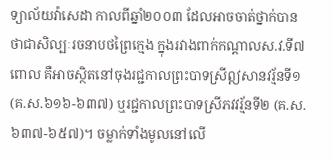ទ្យាល័យវ៉ាសេដា កាលពីឆ្នាំ២០០៣ ដែលអាចចាត់ថ្នាក់បានថាជាសិល្បៈរចនាបថព្រៃក្មេង ក្នុងរវាងពាក់កណ្តាលស.វ.ទី៧ ពោល គឺអាចស្ថិតនៅចុងរជ្ជកាលព្រះបាទស្រីឦសានវរ្ម័នទី១ (គ.ស.៦១៦-៦៣៧) ឬរជ្ជកាលព្រះបាទស្រីភវវរ្ម័នទី២ (គ.ស.៦៣៧-៦៥៧)។ ចម្លាក់ទាំងមូលនៅលើ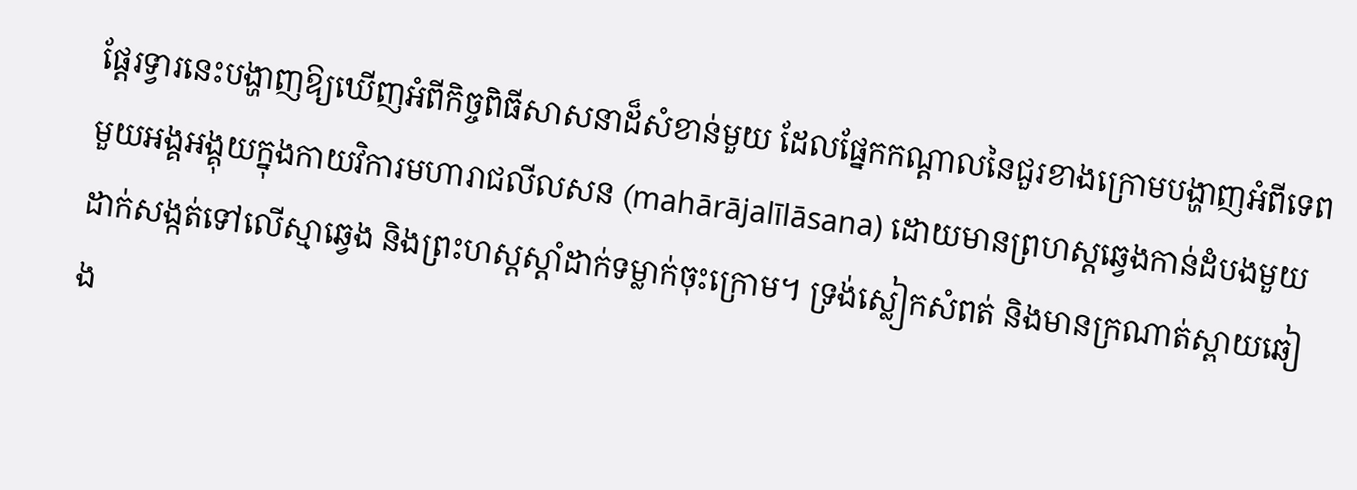ផ្តែរទ្វារនេះបង្ហាញឱ្យឃើញអំពីកិច្ចពិធីសាសនាដ៏សំខាន់មួយ ដែលផ្នែកកណ្តាលនៃជួរខាងក្រោមបង្ហាញអំពីទេពមួយអង្គអង្គុយក្នុងកាយវិការមហារាជលីលសន (mahārājalīlāsana) ដោយមានព្រហស្តឆ្វេងកាន់ដំបងមួយដាក់សង្កត់ទៅលើស្មាឆ្វេង និងព្រះហស្តស្តាំដាក់ទម្លាក់ចុះក្រោម។ ទ្រង់ស្លៀកសំពត់ និងមានក្រណាត់ស្ពាយឆៀង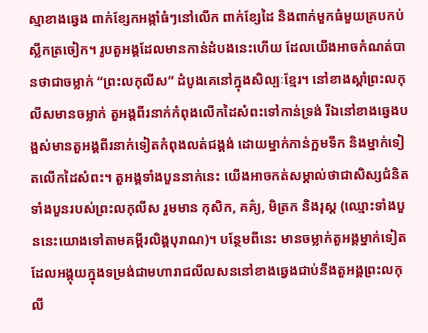ស្មាខាងឆ្វេង ពាក់ខ្សែកអង្កាំធំៗនៅលើក ពាក់ខ្សែដៃ និងពាក់មួកធំមួយគ្របកប់ស្លឹកត្រចៀក។ រូបតួអង្គដែលមានកាន់ដំបងនេះហើយ ដែលយើងអាចកំណត់បានថាជាចម្លាក់ “ព្រះលកុលីស” ដំបូងគេនៅក្នុងសិល្បៈខ្មែរ។ នៅខាងស្តាំព្រះលកុលីសមានចម្លាក់ តួអង្គពីរនាក់កំពុងលើកដៃសំពះទៅកាន់ទ្រង់ រីឯនៅខាងឆ្វេងបង្អស់មានតួអង្គពីរនាក់ទៀតកំពុងលត់ជង្គង់ ដោយម្នាក់កាន់ក្អមទឹក និងម្នាក់ទៀតលើកដៃសំពះ។ តួអង្គទាំងបួននាក់នេះ យើងអាចកត់សម្គាល់ថាជាសិស្សជំនិតទាំងបួនរបស់ព្រះលកុលីស រួមមាន កុសិក, គគ៌្យ, មិត្រក និងរុស្ត (ឈ្មោះទាំងបួននេះយោងទៅតាមគម្ពីរលិង្គបុរាណ)។ បន្ថែមពីនេះ មានចម្លាក់តួអង្គម្នាក់ទៀតដែលអង្គុយក្នុងទម្រង់ជាមហារាជលីលសននៅខាងឆ្វេងជាប់នឹងតួអង្គព្រះលកុលី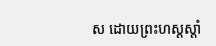ស ដោយព្រះហស្តស្តាំ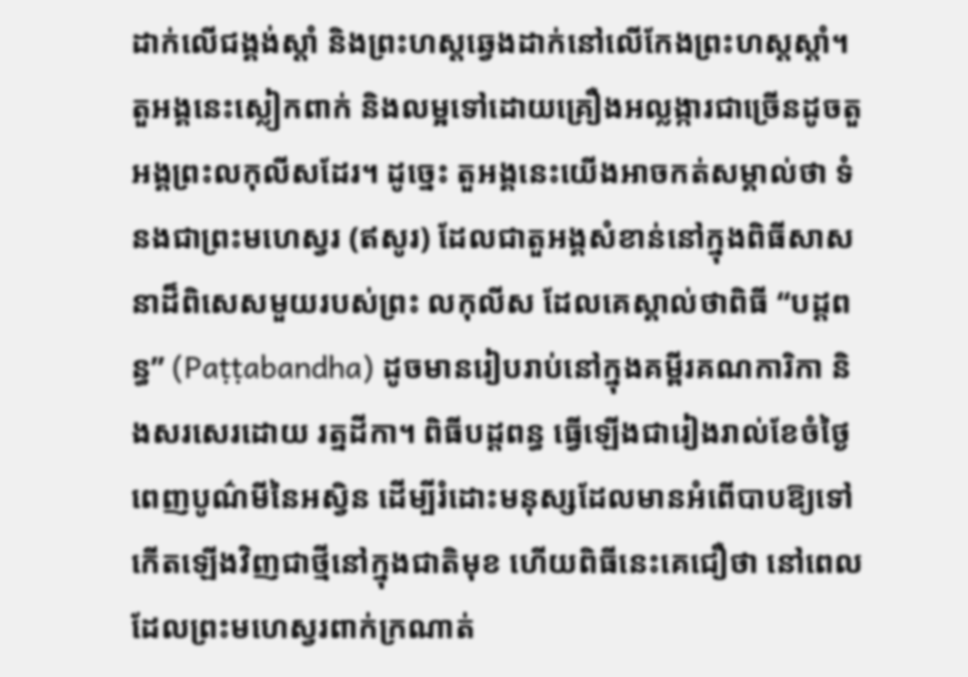ដាក់លើជង្គង់ស្តាំ និងព្រះហស្តឆ្វេងដាក់នៅលើកែងព្រះហស្តស្តាំ។ តួអង្គនេះស្លៀកពាក់ និងលម្អទៅដោយគ្រឿងអល្លង្ការជាច្រើនដូចតួអង្គព្រះលកុលីសដែរ។ ដូច្នេះ តួអង្គនេះយើងអាចកត់សម្គាល់ថា ទំនងជាព្រះមហេស្វរ (ឥសូរ) ដែលជាតួអង្គសំខាន់នៅក្នុងពិធីសាសនាដ៏ពិសេសមួយរបស់ព្រះ លកុលីស ដែលគេស្គាល់ថាពិធី “បដ្តពន្ធ” (Paṭṭabandha) ដូចមានរៀបរាប់នៅក្នុងគម្ពីរគណការិកា និងសរសេរដោយ រត្នដីកា។ ពិធីបដ្តពន្ធ ធ្វើឡើងជារៀងរាល់ខែចំថ្ងៃពេញបូណ៌មីនៃអស្វិន ដើម្បីរំដោះមនុស្សដែលមានអំពើបាបឱ្យទៅកើតឡើងវិញជាថ្មីនៅក្នុងជាតិមុខ ហើយពិធីនេះគេជឿថា នៅពេលដែលព្រះមហេស្វរពាក់ក្រណាត់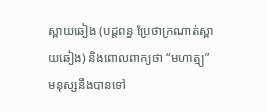ស្ពាយឆៀង (បដ្តពន្ធ ប្រែថាក្រណាត់ស្ពាយឆៀង) និងពោលពាក្យថា “មហាត្ម្យ” មនុស្សនឹងបានទៅ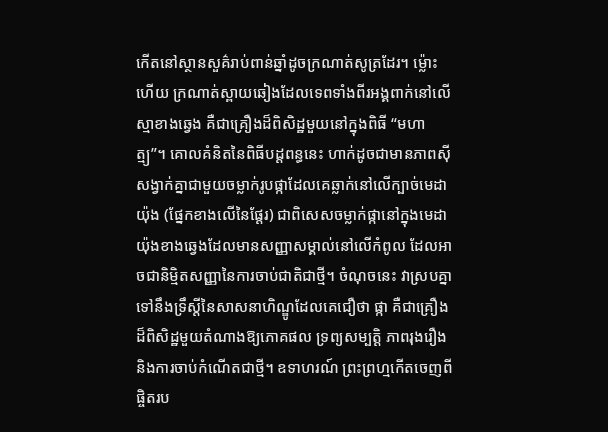កើតនៅស្ថានសួគ៌រាប់ពាន់ឆ្នាំដូចក្រណាត់សូត្រដែរ។ ម្ល៉ោះហើយ ក្រណាត់ស្ពាយឆៀងដែលទេពទាំងពីរអង្គពាក់នៅលើស្មាខាងឆ្វេង គឺជាគ្រឿងដ៏ពិសិដ្ឋមួយនៅក្នុងពិធី “មហាត្ម្យ”។ គោលគំនិតនៃពិធីបដ្តពន្ធនេះ ហាក់ដូចជាមានភាពស៊ីសង្វាក់គ្នាជាមួយចម្លាក់រូបផ្កាដែលគេឆ្លាក់នៅលើក្បាច់មេដាយ៉ុង (ផ្នែកខាងលើនៃផ្តែរ) ជាពិសេសចម្លាក់ផ្កានៅក្នុងមេដាយ៉ុងខាងឆ្វេងដែលមានសញ្ញាសម្គាល់នៅលើកំពូល ដែលអាចជានិម្មិតសញ្ញានៃការចាប់ជាតិជាថ្មី។ ចំណុចនេះ វាស្របគ្នាទៅនឹងទ្រឹស្តីនៃសាសនាហិណ្ឌូដែលគេជឿថា ផ្កា គឺជាគ្រឿងដ៏ពិសិដ្ឋមួយតំណាងឱ្យភោគផល ទ្រព្យសម្បត្តិ ភាពរុងរឿង និងការចាប់កំណើតជាថ្មី។ ឧទាហរណ៍ ព្រះព្រហ្មកើតចេញពីផ្ចិតរប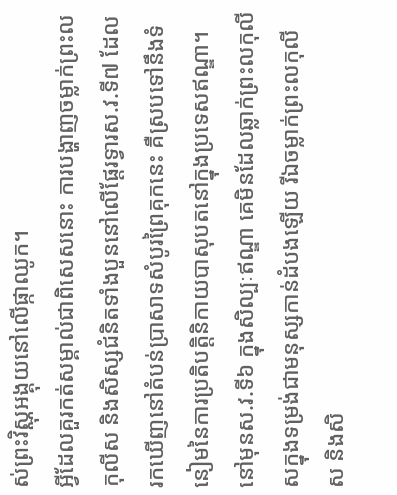ស់ព្រះវិស្ណុអង្គុយនៅលើផ្កាឈូក។
អ្វីដែលគួរកត់សម្គាល់ជាពិសេសនោះ ការបង្ហាញចម្លាក់ព្រះលកុលីស និងសិស្សជំនិតទាំងបួននៅលើផ្តែរទ្វារស.វ.ទី៧ ដែលរកឃើញនៅតំបន់ប្រាសាទសំបូរព្រៃគុកនេះ គឺស្របទៅនឹងទំនៀមនៃការប្រតិបត្តិនិកាយបាសុបតនៅក្នុងប្រទេសឥណ្ឌា។ នៅមុនស.វ.ទី៦ ក្នុងសិល្បៈឥណ្ឌា គេមិនដែលឆ្លាក់ព្រះលកុលីសក្នុងទម្រង់ជាមនុស្សកាន់ដំបងឡើយ រីឯចម្លាក់ព្រះលកុលីស និងសិ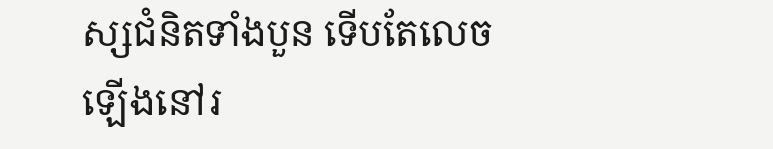ស្សជំនិតទាំងបួន ទើបតែលេចឡើងនៅរ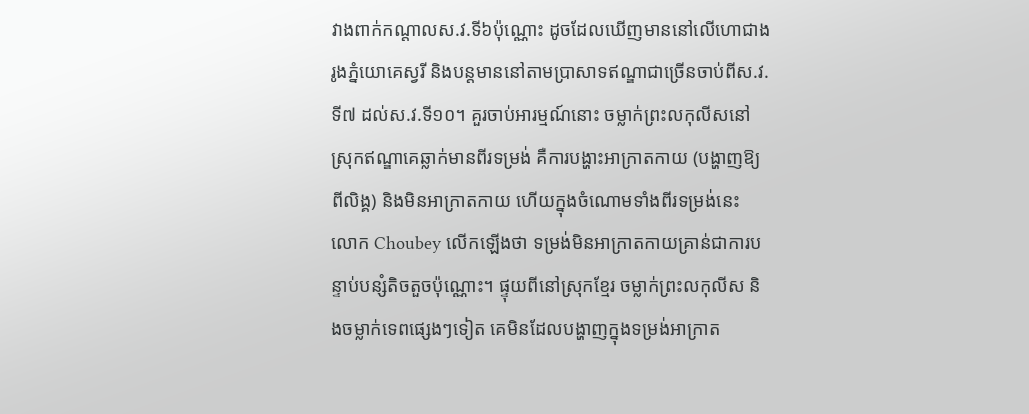វាងពាក់កណ្តាលស.វ.ទី៦ប៉ុណ្ណោះ ដូចដែលឃើញមាននៅលើហោជាងរូងភ្នំយោគេស្វរី និងបន្តមាននៅតាមប្រាសាទឥណ្ឌាជាច្រើនចាប់ពីស.វ.ទី៧ ដល់ស.វ.ទី១០។ គួរចាប់អារម្មណ៍នោះ ចម្លាក់ព្រះលកុលីសនៅស្រុកឥណ្ឌាគេឆ្លាក់មានពីរទម្រង់ គឺការបង្ហាះអាក្រាតកាយ (បង្ហាញឱ្យពីលិង្គ) និងមិនអាក្រាតកាយ ហើយក្នុងចំណោមទាំងពីរទម្រង់នេះ លោក Choubey លើកឡើងថា ទម្រង់មិនអាក្រាតកាយគ្រាន់ជាការបន្ទាប់បន្សំតិចតួចប៉ុណ្ណោះ។ ផ្ទុយពីនៅស្រុកខ្មែរ ចម្លាក់ព្រះលកុលីស និងចម្លាក់ទេពផ្សេងៗទៀត គេមិនដែលបង្ហាញក្នុងទម្រង់អាក្រាត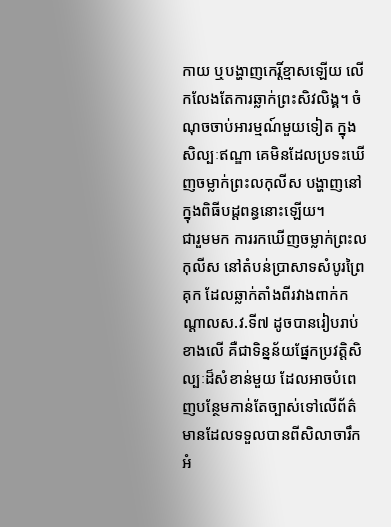កាយ ឬបង្ហាញកេរ្តិ៍ខ្មាសឡើយ លើកលែងតែការឆ្លាក់ព្រះសិវលិង្គ។ ចំណុចចាប់អារម្មណ៍មួយទៀត ក្នុងសិល្បៈឥណ្ឌា គេមិនដែលប្រទះឃើញចម្លាក់ព្រះលកុលីស បង្ហាញនៅក្នុងពិធីបដ្តពន្ធនោះឡើយ។
ជារួមមក ការរកឃើញចម្លាក់ព្រះលកុលីស នៅតំបន់ប្រាសាទសំបូរព្រៃគុក ដែលឆ្លាក់តាំងពីរវាងពាក់កណ្តាលស.វ.ទី៧ ដូចបានរៀបរាប់ខាងលើ គឺជាទិន្នន័យផ្នែកប្រវត្តិសិល្បៈដ៏សំខាន់មួយ ដែលអាចបំពេញបន្ថែមកាន់តែច្បាស់ទៅលើព័ត៌មានដែលទទួលបានពីសិលាចារឹក អំ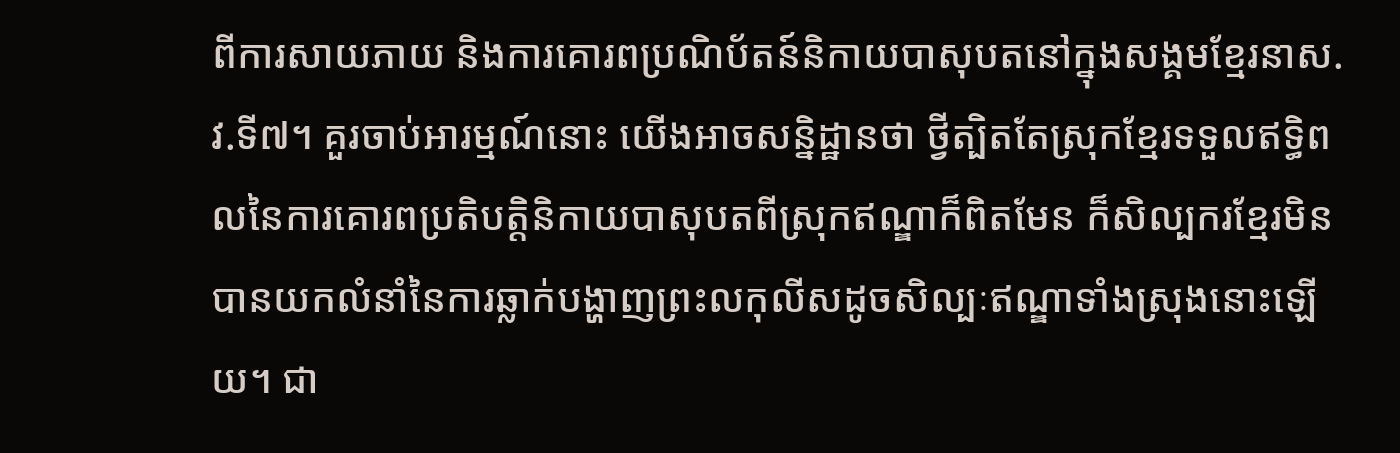ពីការសាយភាយ និងការគោរពប្រណិប័តន៍និកាយបាសុបតនៅក្នុងសង្គមខ្មែរនាស.វ.ទី៧។ គួរចាប់អារម្មណ៍នោះ យើងអាចសន្និដ្ឋានថា ថ្វីត្បិតតែស្រុកខ្មែរទទួលឥទ្ធិពលនៃការគោរពប្រតិបត្តិនិកាយបាសុបតពីស្រុកឥណ្ឌាក៏ពិតមែន ក៏សិល្បករខ្មែរមិនបានយកលំនាំនៃការឆ្លាក់បង្ហាញព្រះលកុលីសដូចសិល្បៈឥណ្ឌាទាំងស្រុងនោះឡើយ។ ជា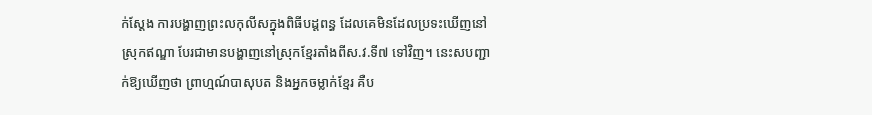ក់ស្តែង ការបង្ហាញព្រះលកុលីសក្នុងពិធីបដ្តពន្ធ ដែលគេមិនដែលប្រទះឃើញនៅស្រុកឥណ្ឌា បែរជាមានបង្ហាញនៅស្រុកខ្មែរតាំងពីស.វ.ទី៧ ទៅវិញ។ នេះសបញ្ជាក់ឱ្យឃើញថា ព្រាហ្មណ៍បាសុបត និងអ្នកចម្លាក់ខ្មែរ គឺប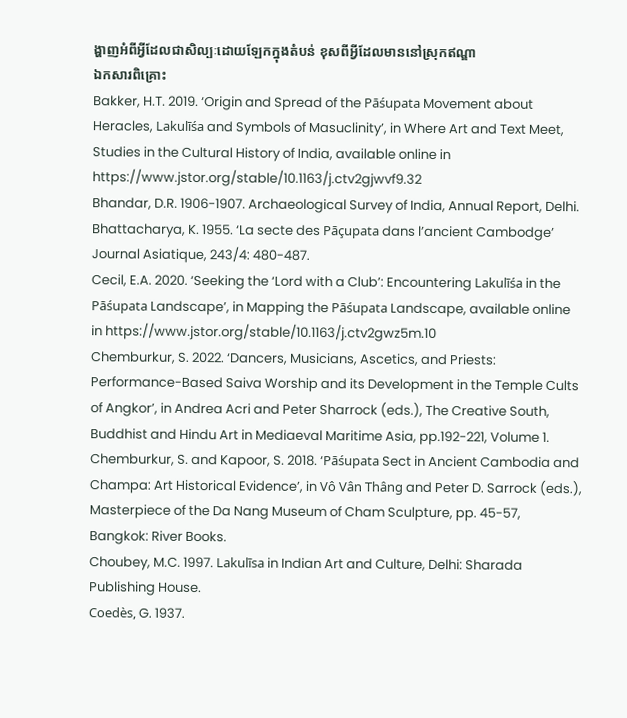ង្ហាញអំពីអ្វីដែលជាសិល្បៈដោយឡែកក្នុងតំបន់ ខុសពីអ្វីដែលមាននៅស្រុកឥណ្ឌា
ឯកសារពិគ្រោះ
Bakker, H.T. 2019. ‘Origin and Spread of the Pāśupata Movement about Heracles, Lakulīśa and Symbols of Masuclinity’, in Where Art and Text Meet, Studies in the Cultural History of India, available online in https://www.jstor.org/stable/10.1163/j.ctv2gjwvf9.32
Bhandar, D.R. 1906-1907. Archaeological Survey of India, Annual Report, Delhi.
Bhattacharya, K. 1955. ‘La secte des Pāçupata dans l’ancient Cambodge’ Journal Asiatique, 243/4: 480-487.
Cecil, E.A. 2020. ‘Seeking the ‘Lord with a Club’: Encountering Lakulīśa in the Pāśupata Landscape’, in Mapping the Pāśupata Landscape, available online in https://www.jstor.org/stable/10.1163/j.ctv2gwz5m.10
Chemburkur, S. 2022. ‘Dancers, Musicians, Ascetics, and Priests: Performance-Based Saiva Worship and its Development in the Temple Cults of Angkor’, in Andrea Acri and Peter Sharrock (eds.), The Creative South, Buddhist and Hindu Art in Mediaeval Maritime Asia, pp.192-221, Volume 1.
Chemburkur, S. and Kapoor, S. 2018. ‘Pāśupata Sect in Ancient Cambodia and Champa: Art Historical Evidence’, in Vô Vân Thâng and Peter D. Sarrock (eds.), Masterpiece of the Da Nang Museum of Cham Sculpture, pp. 45-57, Bangkok: River Books.
Choubey, M.C. 1997. Lakulīsa in Indian Art and Culture, Delhi: Sharada Publishing House.
Coedès, G. 1937.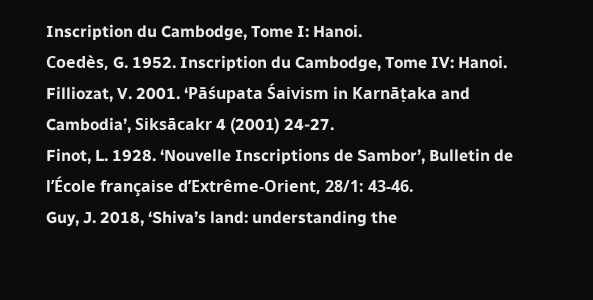Inscription du Cambodge, Tome I: Hanoi.
Coedès, G. 1952. Inscription du Cambodge, Tome IV: Hanoi.
Filliozat, V. 2001. ‘Pāśupata Śaivism in Karnāṭaka and Cambodia’, Siksācakr 4 (2001) 24-27.
Finot, L. 1928. ‘Nouvelle Inscriptions de Sambor’, Bulletin de l’École française d’Extrême-Orient, 28/1: 43-46.
Guy, J. 2018, ‘Shiva’s land: understanding the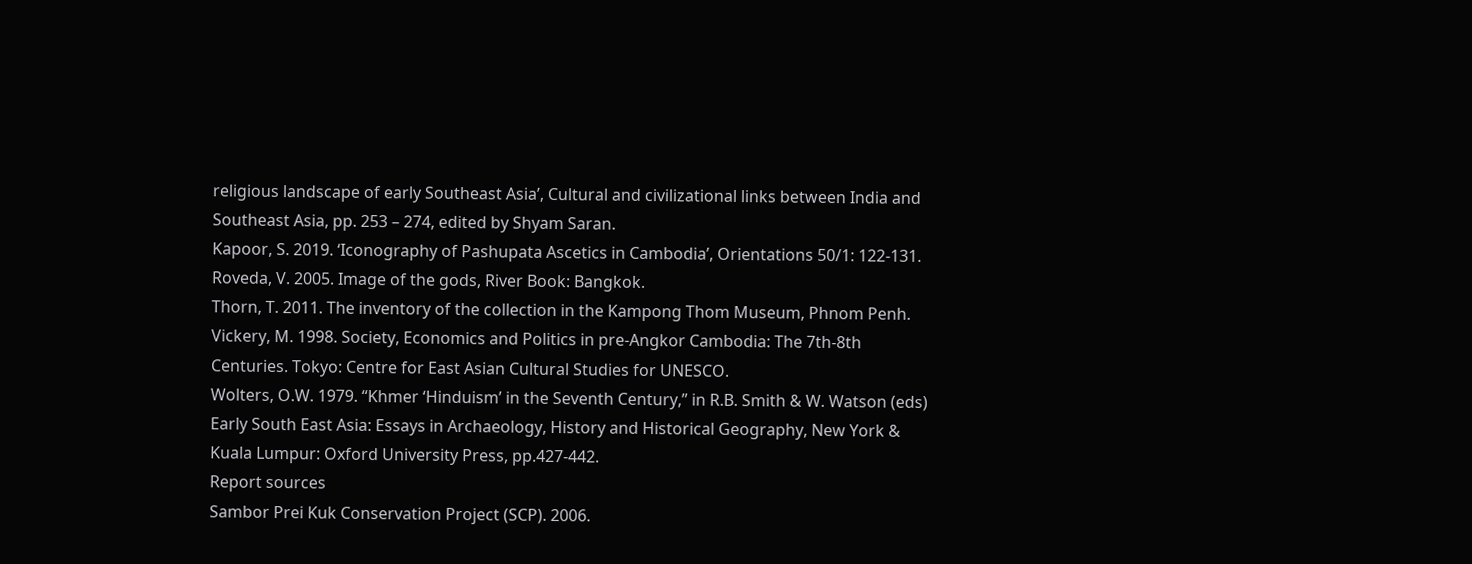religious landscape of early Southeast Asia’, Cultural and civilizational links between India and Southeast Asia, pp. 253 – 274, edited by Shyam Saran.
Kapoor, S. 2019. ‘Iconography of Pashupata Ascetics in Cambodia’, Orientations 50/1: 122-131.
Roveda, V. 2005. Image of the gods, River Book: Bangkok.
Thorn, T. 2011. The inventory of the collection in the Kampong Thom Museum, Phnom Penh.
Vickery, M. 1998. Society, Economics and Politics in pre-Angkor Cambodia: The 7th-8th Centuries. Tokyo: Centre for East Asian Cultural Studies for UNESCO.
Wolters, O.W. 1979. “Khmer ‘Hinduism’ in the Seventh Century,” in R.B. Smith & W. Watson (eds) Early South East Asia: Essays in Archaeology, History and Historical Geography, New York & Kuala Lumpur: Oxford University Press, pp.427-442.
Report sources
Sambor Prei Kuk Conservation Project (SCP). 2006.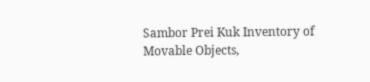Sambor Prei Kuk Inventory of Movable Objects,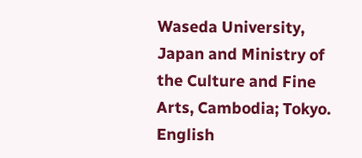Waseda University, Japan and Ministry of the Culture and Fine Arts, Cambodia; Tokyo.
English